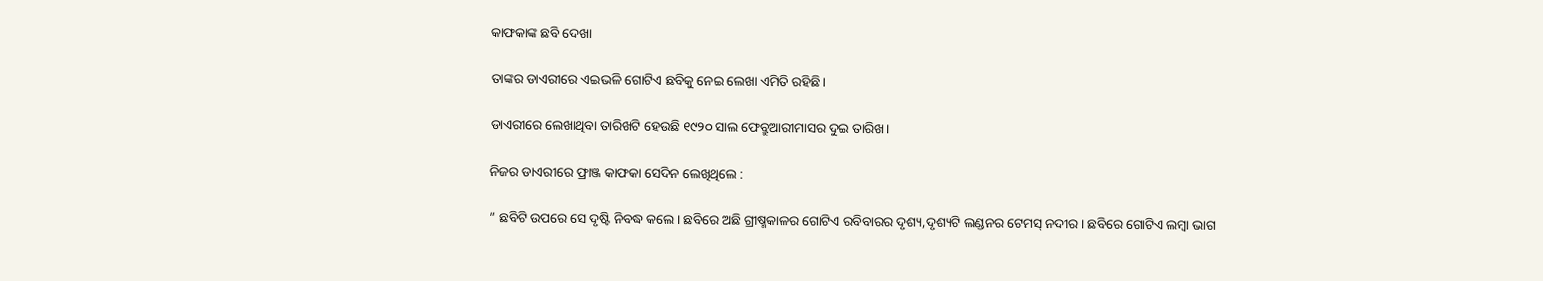କାଫକାଙ୍କ ଛବି ଦେଖା

ତାଙ୍କର ଡାଏରୀରେ ଏଇଭଳି ଗୋଟିଏ ଛବିକୁ ନେଇ ଲେଖା ଏମିତି ରହିଛି।

ଡାଏରୀରେ ଲେଖାଥିବା ତାରିଖଟି ହେଉଛି ୧୯୨୦ ସାଲ ଫେବ୍ରୁଆରୀମାସର ଦୁଇ ତାରିଖ।

ନିଜର ଡାଏରୀରେ ଫ୍ରାଞ୍ଜ କାଫକା ସେଦିନ ଲେଖିଥିଲେ :

” ଛବିଟି ଉପରେ ସେ ଦୃଷ୍ଟି ନିବଦ୍ଧ କଲେ। ଛବିରେ ଅଛି ଗ୍ରୀଷ୍ମକାଳର ଗୋଟିଏ ରବିବାରର ଦୃଶ୍ୟ,ଦୃଶ୍ୟଟି ଲଣ୍ଡନର ଟେମସ୍ ନଦୀର। ଛବିରେ ଗୋଟିଏ ଲମ୍ବା ଭାଗ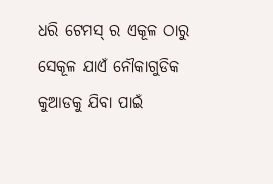ଧରି ଟେମସ୍ ର ଏକୂଳ ଠାରୁ ସେକୂଳ ଯାଏଁ ନୌକାଗୁଡିକ କୁଆଡକୁ ଯିବା ପାଇଁ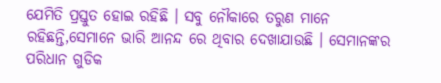ଯେମିତି ପ୍ରସ୍ତୁତ ହୋଇ ରହିଛି । ସବୁ ନୌକାରେ ତରୁଣ ମାନେ ରହିଛନ୍ତି,ସେମାନେ ଭାରି ଆନନ୍ଦ ରେ ଥିବାର ଦେଖାଯାଉଛି । ସେମାନଙ୍କର ପରିଧାନ ଗୁଡିକ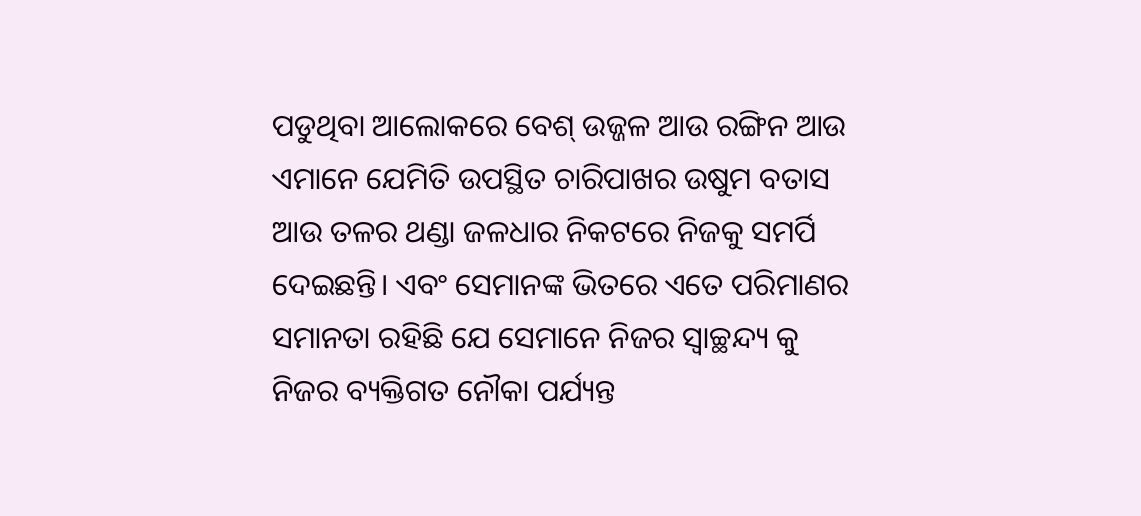ପଡୁଥିବା ଆଲୋକରେ ବେଶ୍ ଉଜ୍ଜଳ ଆଉ ରଙ୍ଗିନ ଆଉ ଏମାନେ ଯେମିତି ଉପସ୍ଥିତ ଚାରିପାଖର ଉଷୁମ ବତାସ ଆଉ ତଳର ଥଣ୍ଡା ଜଳଧାର ନିକଟରେ ନିଜକୁ ସମର୍ପି ଦେଇଛନ୍ତି। ଏବଂ ସେମାନଙ୍କ ଭିତରେ ଏତେ ପରିମାଣର ସମାନତା ରହିଛି ଯେ ସେମାନେ ନିଜର ସ୍ୱାଚ୍ଛନ୍ଦ୍ୟ କୁ ନିଜର ବ୍ୟକ୍ତିଗତ ନୌକା ପର୍ଯ୍ୟନ୍ତ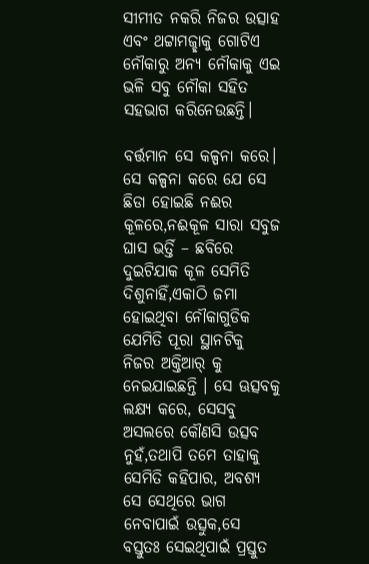ସୀମୀତ ନକରି ନିଜର ଉତ୍ସାହ ଏବଂ ଥଟ୍ଟାମଜ୍ଛାକୁ ଗୋଟିଏ ନୌକାରୁ ଅନ୍ୟ ନୌକାକୁ ଏଇ ଭଳି ସବୁ ନୌକା ସହିତ ସହଭାଗ କରିନେଉଛନ୍ତି।

ବର୍ତ୍ତମାନ ସେ କଳ୍ପନା କରେ। ସେ କଳ୍ପନା କରେ ଯେ ସେ ଛିଡା ହୋଇଛି ନଈର କୂଳରେ,ନଈକୂଳ ସାରା ସବୁଜ ଘାସ ଭର୍ତ୍ତି – ଛବିରେ ଦୁଇଟିଯାକ କୂଳ ସେମିତି ଦିଶୁନାହିଁ,ଏକାଠି ଜମା ହୋଇଥିବା ନୌକାଗୁଡିକ ଯେମିତି ପୂରା ସ୍ଥାନଟିକୁ ନିଜର ଅକ୍ତିଆର୍ କୁ ନେଇଯାଇଛନ୍ତି । ସେ ଊତ୍ସବକୁ ଲକ୍ଷ୍ୟ କରେ, ସେସବୁ ଅସଲରେ କୌଣସି ଉତ୍ସବ ନୁହଁ,ତଥାପି ତମେ ତାହାକୁ ସେମିତି କହିପାର, ଅବଶ୍ୟ ସେ ସେଥିରେ ଭାଗ ନେବାପାଇଁ ଉତ୍ସୁକ,ସେ ବସ୍ତୁତଃ ସେଇଥିପାଇଁ ପ୍ରସ୍ତୁତ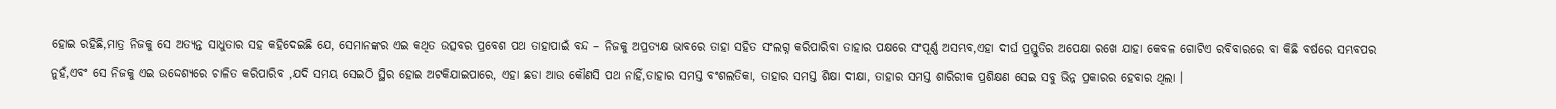ହୋଇ ରହିଛି,ମାତ୍ର ନିଜକୁ ସେ ଅତ୍ୟନ୍ତ ସାଧୁତାର ସହ କହିଦେଇଛି ଯେ, ସେମାନଙ୍କର ଏଇ କଥିତ ଉତ୍ସବର ପ୍ରବେଶ ପଥ ତାହାପାଇଁ ବନ୍ଦ – ନିଜକୁ ଅପ୍ରତ୍ୟକ୍ଷ ଭାବରେ ତାହା ସହିତ ସଂଲଗ୍ନ କରିପାରିବା ତାହାର ପକ୍ଷରେ ସଂପୂର୍ଣ୍ଣ ଅସମ୍ଭବ,ଏହା ଦୀର୍ଘ ପ୍ରସ୍ତୁତିର ଅପେକ୍ଷା ରଖେ ଯାହା କେବଳ ଗୋଟିଏ ରବିବାରରେ ବା କିଛି ବର୍ଷରେ ସମ୍ଭବପର ନୁହଁ,ଏବଂ ସେ ନିଜକୁ ଏଇ ଉଦ୍ଦେଶ୍ୟରେ ଚାଳିତ କରିପାରିବ ,ଯଦି ସମୟ ସେଇଠି ସ୍ଥିର ହୋଇ ଅଟକିଯାଇପାରେ, ଏହା ଛଡା ଆଉ କୌଣସି ପଥ ନାହିଁ,ତାହାର ସମସ୍ତ ବଂଶଲତିକା, ତାହାର ସମସ୍ତ ଶିକ୍ଷା ଦୀକ୍ଷା, ତାହାର ସମସ୍ତ ଶାରିରୀକ ପ୍ରଶିକ୍ଷଣ ସେଇ ସବୁ ଭିନ୍ନ ପ୍ରକାରର ହେବାର ଥିଲା ।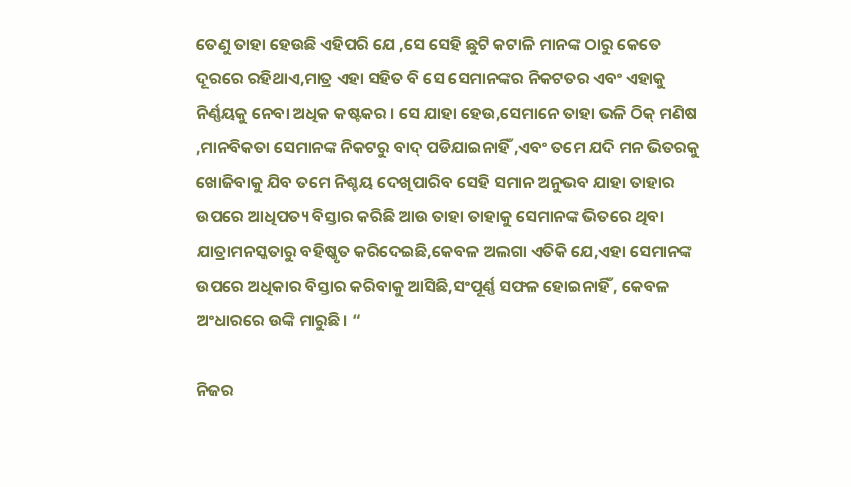ତେଣୁ ତାହା ହେଉଛି ଏହିପରି ଯେ ,ସେ ସେହି ଛୁଟି କଟାଳି ମାନଙ୍କ ଠାରୁ କେତେ ଦୂରରେ ରହିଥାଏ,ମାତ୍ର ଏହା ସହିତ ବି ସେ ସେମାନଙ୍କର ନିକଟତର ଏବଂ ଏହାକୁ ନିର୍ଣ୍ଣୟକୁ ନେବା ଅଧିକ କଷ୍ଟକର । ସେ ଯାହା ହେଉ,ସେମାନେ ତାହା ଭଳି ଠିକ୍ ମଣିଷ ,ମାନବିକତା ସେମାନଙ୍କ ନିକଟରୁ ବାଦ୍ ପଡିଯାଇନାହିଁ ,ଏବଂ ତମେ ଯଦି ମନ ଭିତରକୁ ଖୋଜିବାକୁ ଯିବ ତମେ ନିଶ୍ଚୟ ଦେଖିପାରିବ ସେହି ସମାନ ଅନୁଭବ ଯାହା ତାହାର ଉପରେ ଆଧିପତ୍ୟ ବିସ୍ତାର କରିଛି ଆଉ ତାହା ତାହାକୁ ସେମାନଙ୍କ ଭିତରେ ଥିବା ଯାତ୍ରାମନସ୍କତାରୁ ବହିଷ୍କୃତ କରିଦେଇଛି,କେବଳ ଅଲଗା ଏତିକି ଯେ,ଏହା ସେମାନଙ୍କ ଉପରେ ଅଧିକାର ବିସ୍ତାର କରିବାକୁ ଆସିଛି,ସଂପୂର୍ଣ୍ଣ ସଫଳ ହୋଇନାହିଁ , କେବଳ ଅଂଧାରରେ ଉଙ୍କି ମାରୁଛି। “

ନିଜର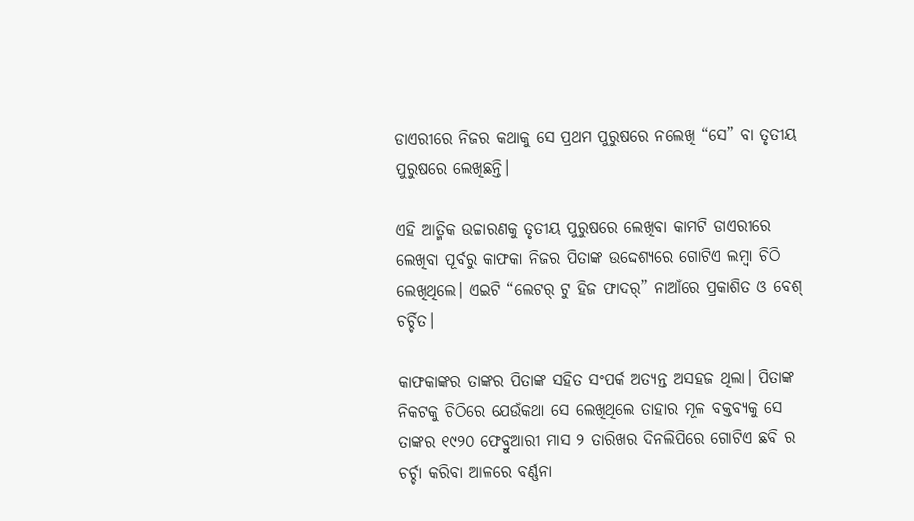ଡାଏରୀରେ ନିଜର କଥାକୁ ସେ ପ୍ରଥମ ପୁରୁଷରେ ନଲେଖି “ସେ” ବା ତୃତୀୟ ପୁରୁଷରେ ଲେଖିଛନ୍ତି।

ଏହି ଆତ୍ମିକ ଉଚ୍ଚାରଣକୁ ତୃତୀୟ ପୁରୁଷରେ ଲେଖିବା କାମଟି ଡାଏରୀରେ ଲେଖିବା ପୂର୍ବରୁ କାଫକା ନିଜର ପିତାଙ୍କ ଉଦ୍ଦେଶ୍ୟରେ ଗୋଟିଏ ଲମ୍ବା ଚିଠି ଲେଖିଥିଲେ। ଏଇଟି “ଲେଟର୍ ଟୁ ହିଜ ଫାଦର୍” ନାଆଁରେ ପ୍ରକାଶିତ ଓ ବେଶ୍ ଚର୍ଚ୍ଚିତ।

କାଫକାଙ୍କର ତାଙ୍କର ପିତାଙ୍କ ସହିତ ସଂପର୍କ ଅତ୍ୟନ୍ତ ଅସହଜ ଥିଲା। ପିତାଙ୍କ ନିକଟକୁ ଚିଠିରେ ଯେଉଁକଥା ସେ ଲେଖିଥିଲେ ତାହାର ମୂଳ ବକ୍ତବ୍ୟକୁ ସେ ତାଙ୍କର ୧୯୨୦ ଫେବ୍ରୁଆରୀ ମାସ ୨ ତାରିଖର ଦିନଲିପିରେ ଗୋଟିଏ ଛବି ର ଚର୍ଚ୍ଚା କରିବା ଆଳରେ ବର୍ଣ୍ଣନା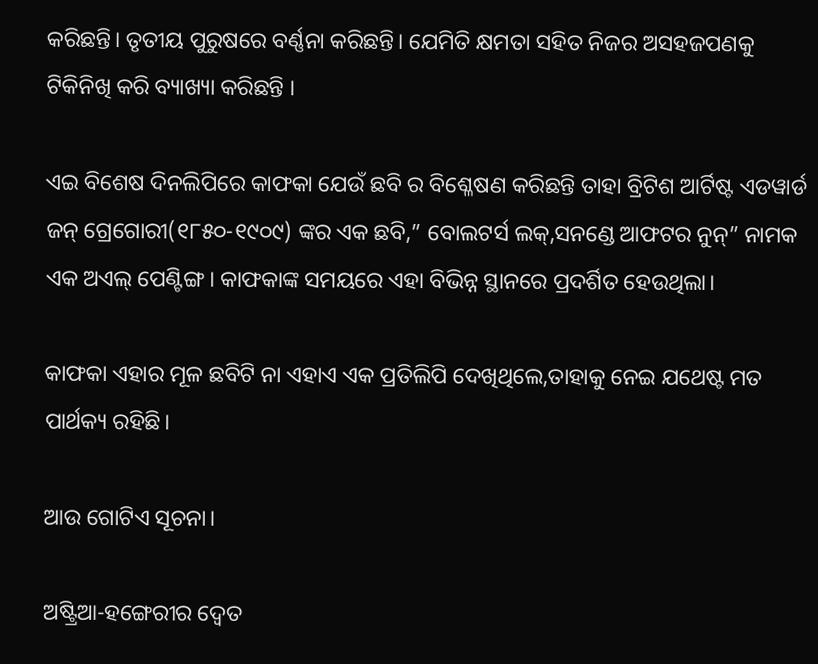କରିଛନ୍ତି। ତୃତୀୟ ପୁରୁଷରେ ବର୍ଣ୍ଣନା କରିଛନ୍ତି। ଯେମିତି କ୍ଷମତା ସହିତ ନିଜର ଅସହଜପଣକୁ ଟିକିନିଖି କରି ବ୍ୟାଖ୍ୟା କରିଛନ୍ତି ।

ଏଇ ବିଶେଷ ଦିନଲିପିରେ କାଫକା ଯେଉଁ ଛବି ର ବିଶ୍ଳେଷଣ କରିଛନ୍ତି ତାହା ବ୍ରିଟିଶ ଆର୍ଟିଷ୍ଟ ଏଡୱାର୍ଡ ଜନ୍ ଗ୍ରେଗୋରୀ(୧୮୫୦-୧୯୦୯) ଙ୍କର ଏକ ଛବି,” ବୋଲଟର୍ସ ଲକ୍,ସନଣ୍ଡେ ଆଫଟର ନୁନ୍” ନାମକ ଏକ ଅଏଲ୍ ପେଣ୍ଟିଙ୍ଗ। କାଫକାଙ୍କ ସମୟରେ ଏହା ବିଭିନ୍ନ ସ୍ଥାନରେ ପ୍ରଦର୍ଶିତ ହେଉଥିଲା।

କାଫକା ଏହାର ମୂଳ ଛବିଟି ନା ଏହାଏ ଏକ ପ୍ରତିଲିପି ଦେଖିଥିଲେ,ତାହାକୁ ନେଇ ଯଥେଷ୍ଟ ମତ ପାର୍ଥକ୍ୟ ରହିଛି।

ଆଉ ଗୋଟିଏ ସୂଚନା।

ଅଷ୍ଟ୍ରିଆ-ହଙ୍ଗେରୀର ଦ୍ୱେତ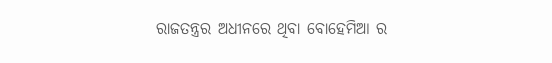ରାଜତନ୍ତ୍ରର ଅଧୀନରେ ଥିବା ବୋହେମିଆ ର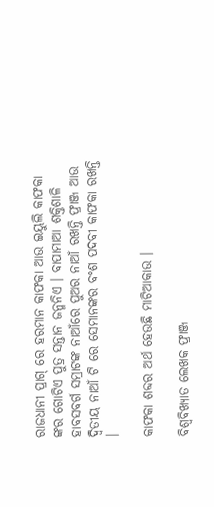ରାଜଧାନୀ ପ୍ରାଗ୍ ରେ ହରମାନ କାଫକା ଆଉ ଇୟୁଲି କାଫକା ଙ୍କର ଗୋଟିଏ ପୁତ୍ର ସନ୍ତାନ ଜନ୍ମନିଏ । ବାପାମାଆ ଶକ୍ତିଶାଳି ହାବସବର୍ଗ ସମ୍ରାଟଙ୍କ ନାଆଁରେ ପୁଅର ନାଆଁ ରଖନ୍ତି ଫ୍ରାଞ୍ଜ ଆଉ ଦ୍ୱିତୀୟ ନାଆଁ ଟି ରେ ସେମାନଙ୍କର ବଂଶ ପଦବୀ କାଫକା ରଖନ୍ତି ।

କାଫକା ଶବ୍ଦର ଅର୍ଥ ହେଉଛି ମାଟିଆକାଉ ।

ବିଶ୍ୱବିଖ୍ୟାତ ଲେଖକ ଫ୍ରାଞ୍ଜ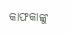କାଫକାଙ୍କୁ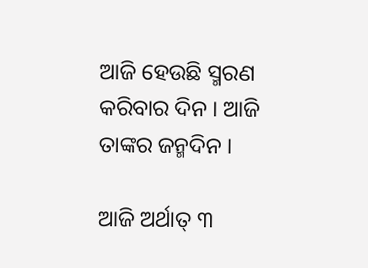ଆଜି ହେଉଛି ସ୍ମରଣ କରିବାର ଦିନ । ଆଜି ତାଙ୍କର ଜନ୍ମଦିନ ।

ଆଜି ଅର୍ଥାତ୍ ୩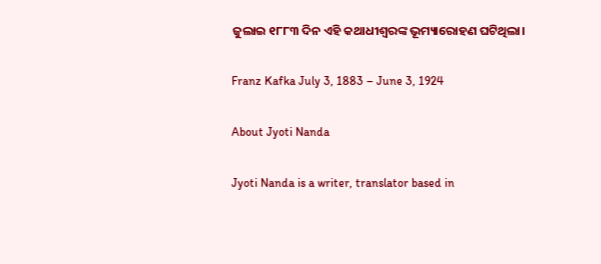ଜୁଲାଇ ୧୮୮୩ ଦିନ ଏହି କଥାଧୀଶ୍ୱରଙ୍କ ଭୂମ୍ୟାରୋହଣ ଘଟିଥିଲା।

Franz Kafka July 3, 1883 – June 3, 1924

About Jyoti Nanda

Jyoti Nanda is a writer, translator based in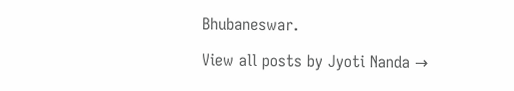Bhubaneswar.

View all posts by Jyoti Nanda →